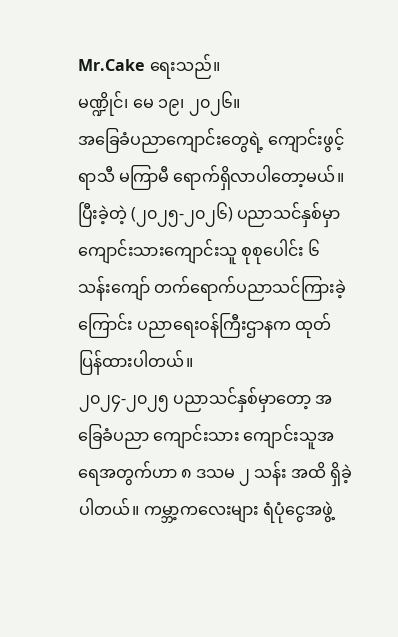Mr.Cake ရေးသည်။
မဏ္ဍိုင်၊ မေ ၁၉၊ ၂၀၂၆။
အခြေခံပညာကျောင်းတွေရဲ့ ကျောင်းဖွင့်ရာသီ မကြာမီ ရောက်ရှိလာပါတော့မယ်။ ပြီးခဲ့တဲ့ (၂၀၂၅-၂၀၂၆) ပညာသင်နှစ်မှာ ကျောင်းသားကျောင်းသူ စုစုပေါင်း ၆ သန်းကျော် တက်ရောက်ပညာသင်ကြားခဲ့ကြောင်း ပညာရေးဝန်ကြီးဌာနက ထုတ်ပြန်ထားပါတယ်။
၂၀၂၄-၂၀၂၅ ပညာသင်နှစ်မှာတော့ အခြေခံပညာ ကျောင်းသား ကျောင်းသူအရေအတွက်ဟာ ၈ ဒသမ ၂ သန်း အထိ ရှိခဲ့ပါတယ်။ ကမ္ဘာ့ကလေးများ ရံပုံငွေအဖွဲ့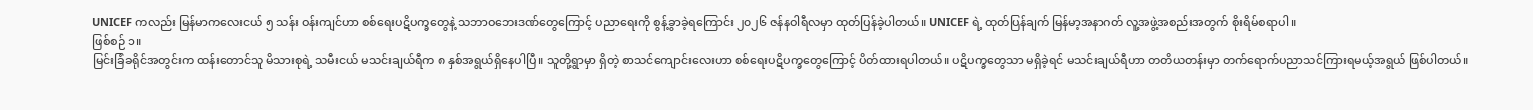UNICEF ကလည်း မြန်မာကလေးငယ် ၅ သန်း ဝန်းကျင်ဟာ စစ်ရေးပဋိပက္ခတွေနဲ့ သဘာဝဘေးဒဏ်တွေကြောင့် ပညာရေးကို စွန့်ခွာခဲ့ရကြောင်း ၂၀၂၆ ဇန်နဝါရီလမှာ ထုတ်ပြန်ခဲ့ပါတယ်။ UNICEF ရဲ့ ထုတ်ပြန်ချက် မြန်မာ့အနာဂတ် လူ့အဖွဲ့အစည်းအတွက် စိုးရိမ်စရာပါ။
ဖြစ်စဉ် ၁။
မြင်းခြံခရိုင်အတွင်းက ထန်းတောင်သူ မိသားစုရဲ့ သမီးငယ် မသင်းချယ်ရီက ၈ နှစ်အရွယ်ရှိနေပါပြီ။ သူတို့ရွာမှာ ရှိတဲ့ စာသင်ကျောင်းလေးဟာ စစ်ရေးပဋိပက္ခတွေကြောင့် ပိတ်ထားရပါတယ်။ ပဋိပက္ခတွေသာ မရှိခဲ့ရင် မသင်းချယ်ရီဟာ တတိယတန်းမှာ တက်ရောက်ပညာသင်ကြားရမယ့်အရွယ် ဖြစ်ပါတယ်။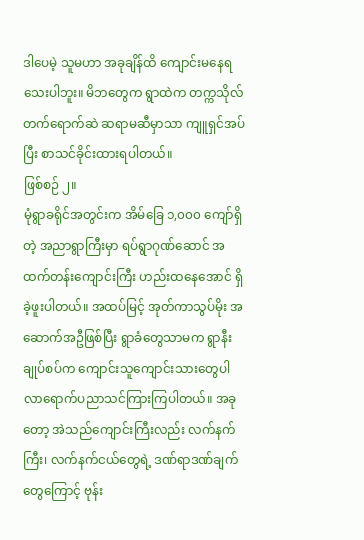ဒါပေမဲ့ သူမဟာ အခုချိန်ထိ ကျောင်းမနေရသေးပါဘူး။ မိဘတွေက ရွာထဲက တက္ကသိုလ်တက်ရောက်ဆဲ ဆရာမဆီမှာသာ ကျူရှင်အပ်ပြီး စာသင်ခိုင်းထားရပါတယ်။
ဖြစ်စဉ် ၂။
မုံရွာခရိုင်အတွင်းက အိမ်ခြေ ၁,၀၀၀ ကျော်ရှိတဲ့ အညာရွာကြီးမှာ ရပ်ရွာဂုဏ်ဆောင် အထက်တန်းကျောင်းကြီး ဟည်းထနေအောင် ရှိခဲ့ဖူးပါတယ်။ အထပ်မြင့် အုတ်ကာသွပ်မိုး အဆောက်အဦဖြစ်ပြီး ရွာခံတွေသာမက ရွာနီးချုပ်စပ်က ကျောင်းသူကျောင်းသားတွေပါ လာရောက်ပညာသင်ကြားကြပါတယ်။ အခုတော့ အဲသည်ကျောင်းကြီးလည်း လက်နက်ကြီး၊ လက်နက်ငယ်တွေရဲ့ ဒဏ်ရာဒဏ်ချက်တွေကြောင့် ဗုန်း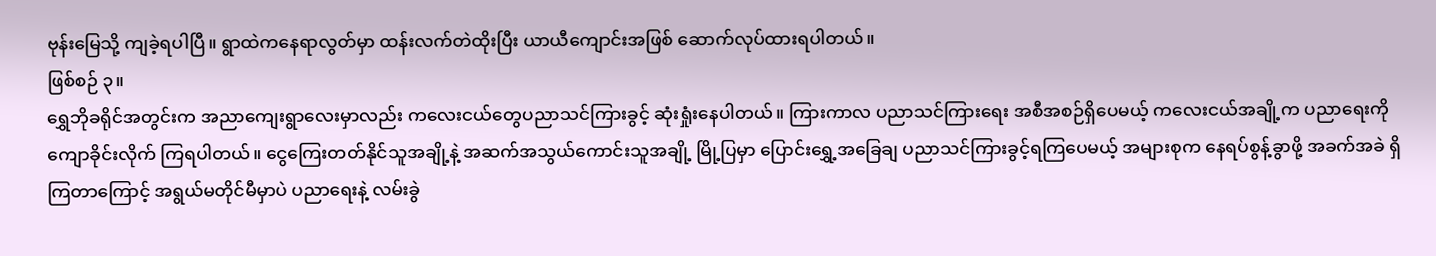ဗုန်းမြေသို့ ကျခဲ့ရပါပြီ။ ရွာထဲကနေရာလွတ်မှာ ထန်းလက်တဲထိုးပြီး ယာယီကျောင်းအဖြစ် ဆောက်လုပ်ထားရပါတယ်။
ဖြစ်စဉ် ၃။
ရွှေဘိုခရိုင်အတွင်းက အညာကျေးရွာလေးမှာလည်း ကလေးငယ်တွေပညာသင်ကြားခွင့် ဆုံးရှုံးနေပါတယ်။ ကြားကာလ ပညာသင်ကြားရေး အစီအစဉ်ရှိပေမယ့် ကလေးငယ်အချို့က ပညာရေးကို ကျောခိုင်းလိုက် ကြရပါတယ်။ ငွေကြေးတတ်နိုင်သူအချို့နဲ့ အဆက်အသွယ်ကောင်းသူအချို့ မြို့ပြမှာ ပြောင်းရွှေ့အခြေချ ပညာသင်ကြားခွင့်ရကြပေမယ့် အများစုက နေရပ်စွန့်ခွာဖို့ အခက်အခဲ ရှိကြတာကြောင့် အရွယ်မတိုင်မီမှာပဲ ပညာရေးနဲ့ လမ်းခွဲ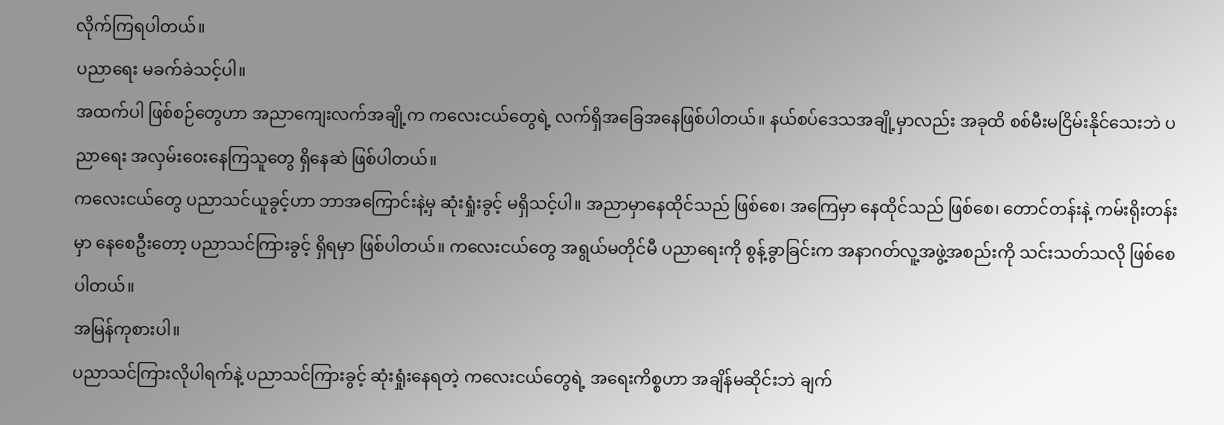လိုက်ကြရပါတယ်။
ပညာရေး မခက်ခဲသင့်ပါ။
အထက်ပါ ဖြစ်စဉ်တွေဟာ အညာကျေးလက်အချို့က ကလေးငယ်တွေရဲ့ လက်ရှိအခြေအနေဖြစ်ပါတယ်။ နယ်စပ်ဒေသအချို့မှာလည်း အခုထိ စစ်မီးမငြိမ်းနိုင်သေးဘဲ ပညာရေး အလှမ်းဝေးနေကြသူတွေ ရှိနေဆဲ ဖြစ်ပါတယ်။
ကလေးငယ်တွေ ပညာသင်ယူခွင့်ဟာ ဘာအကြောင်းနဲ့မှ ဆုံးရှုံးခွင့် မရှိသင့်ပါ။ အညာမှာနေထိုင်သည် ဖြစ်စေ၊ အကြေမှာ နေထိုင်သည် ဖြစ်စေ၊ တောင်တန်းနဲ့ ကမ်းရိုးတန်းမှာ နေစေဦးတော့ ပညာသင်ကြားခွင့် ရှိရမှာ ဖြစ်ပါတယ်။ ကလေးငယ်တွေ အရွယ်မတိုင်မီ ပညာရေးကို စွန့်ခွာခြင်းက အနာဂတ်လူ့အဖွဲ့အစည်းကို သင်းသတ်သလို ဖြစ်စေပါတယ်။
အမြန်ကုစားပါ။
ပညာသင်ကြားလိုပါရက်နဲ့ ပညာသင်ကြားခွင့် ဆုံးရှုံးနေရတဲ့ ကလေးငယ်တွေရဲ့ အရေးကိစ္စဟာ အချိန်မဆိုင်းဘဲ ချက်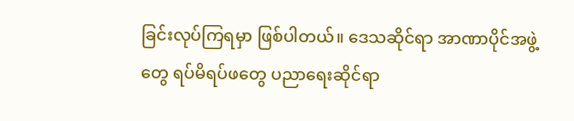ခြင်းလုပ်ကြရမှာ ဖြစ်ပါတယ်။ ဒေသဆိုင်ရာ အာဏာပိုင်အဖွဲ့တွေ ရပ်မိရပ်ဖတွေ ပညာရေးဆိုင်ရာ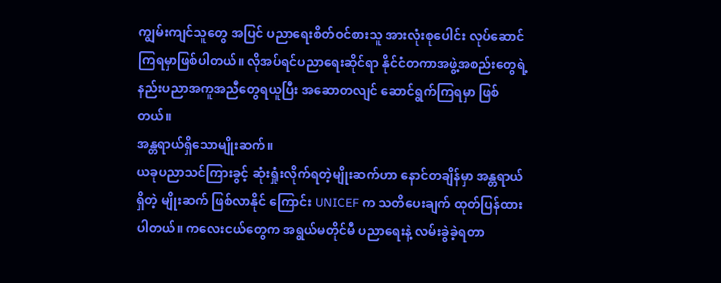ကျွမ်းကျင်သူတွေ အပြင် ပညာရေးစိတ်ဝင်စားသူ အားလုံးစုပေါင်း လုပ်ဆောင်ကြရမှာဖြစ်ပါတယ်။ လိုအပ်ရင်ပညာရေးဆိုင်ရာ နိုင်ငံတကာအဖွဲ့အစည်းတွေရဲ့ နည်းပညာအကူအညီတွေရယူပြီး အဆောတလျင် ဆောင်ရွက်ကြရမှာ ဖြစ်တယ်။
အန္တရာယ်ရှိသောမျိုးဆက်။
ယခုပညာသင်ကြားခွင့် ဆုံးရှုံးလိုက်ရတဲ့မျိုးဆက်ဟာ နောင်တချိန်မှာ အန္တရာယ်ရှိတဲ့ မျိုးဆက် ဖြစ်လာနိုင် ကြောင်း UNICEF က သတိပေးချက် ထုတ်ပြန်ထားပါတယ်။ ကလေးငယ်တွေက အရွယ်မတိုင်မီ ပညာရေးနဲ့ လမ်းခွဲခဲ့ရတာ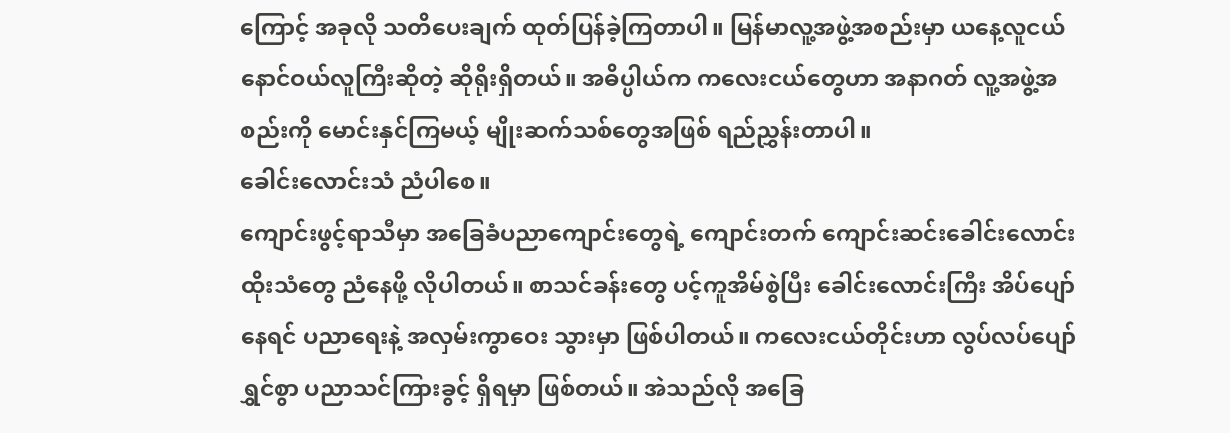ကြောင့် အခုလို သတိပေးချက် ထုတ်ပြန်ခဲ့ကြတာပါ။ မြန်မာလူ့အဖွဲ့အစည်းမှာ ယနေ့လူငယ် နောင်ဝယ်လူကြီးဆိုတဲ့ ဆိုရိုးရှိတယ်။ အဓိပ္ပါယ်က ကလေးငယ်တွေဟာ အနာဂတ် လူ့အဖွဲ့အစည်းကို မောင်းနှင်ကြမယ့် မျိုးဆက်သစ်တွေအဖြစ် ရည်ညွှန်းတာပါ။
ခေါင်းလောင်းသံ ညံပါစေ။
ကျောင်းဖွင့်ရာသီမှာ အခြေခံပညာကျောင်းတွေရဲ့ ကျောင်းတက် ကျောင်းဆင်းခေါင်းလောင်းထိုးသံတွေ ညံနေဖို့ လိုပါတယ်။ စာသင်ခန်းတွေ ပင့်ကူအိမ်စွဲပြီး ခေါင်းလောင်းကြီး အိပ်ပျော်နေရင် ပညာရေးနဲ့ အလှမ်းကွာဝေး သွားမှာ ဖြစ်ပါတယ်။ ကလေးငယ်တိုင်းဟာ လွပ်လပ်ပျော်ရွှင်စွာ ပညာသင်ကြားခွင့် ရှိရမှာ ဖြစ်တယ်။ အဲသည်လို အခြေ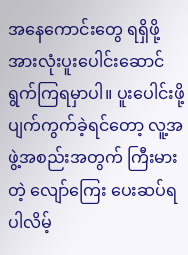အနေကောင်းတွေ ရရှိဖို့ အားလုံးပူးပေါင်းဆောင်ရွက်ကြရမှာပါ။ ပူးပေါင်းဖို့ ပျက်ကွက်ခဲ့ရင်တော့ လူ့အဖွဲ့အစည်းအတွက် ကြီးမားတဲ့ လျော်ကြေး ပေးဆပ်ရပါလိမ့်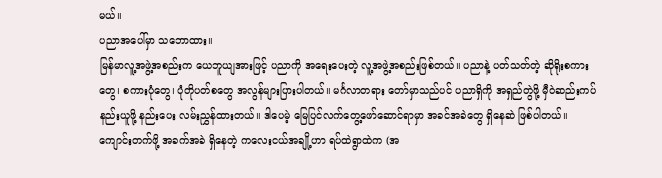မယ်။
ပညာအပေါ်မှာ သဘောထား။
မြန်မာလူ့အဖွဲ့အစည်းက ယေဘူယျအားဖြင့် ပညာကို အရေးပေးတဲ့ လူ့အဖွဲ့အစည်းဖြစ်တယ်။ ပညာနဲ့ ပတ်သတ်တဲ့ ဆိုရိုးစကားတွေ၊ စကားပုံတွေ၊ ပုံတိုပတ်စတွေ အလွန်များပြားပါတယ်။ မင်္ဂလာတရား တော်မှာသည်ပင် ပညာရှိကို အရှည်တွဲဖို့ မှီဝဲဆည်းကပ်နည်းယူဖို့ နည်းပေး လမ်းညွှန်ထားတယ်။ ဒါပေမဲ့ မြေပြင်လက်တွေ့ဖော်ဆောင်ရာမှာ အခင်အခဲတွေ ရှိနေဆဲ ဖြစ်ပါတယ်။
ကျောင်းတက်ဖို့ အခက်အခဲ ရှိနေတဲ့ ကလေးငယ်အချို့ဟာ ရပ်ထဲရွာထဲက (အ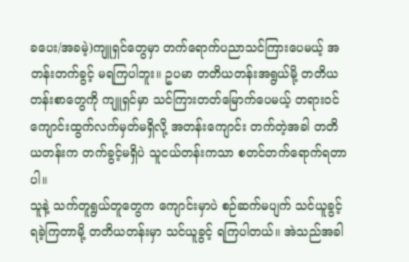ခပေး/အခမဲ့)ကျူရှင်တွေမှာ တက်ရောက်ပညာသင်ကြားပေမယ့် အတန်းတက်ခွင့် မရကြပါဘူး။ ဥပမာ တတိယတန်းအရွယ်မို့ တတိယတန်းစာတွေကို ကျူရှင်မှာ သင်ကြားတတ်မြောက်ပေမယ့် တရားဝင် ကျောင်းထွက်လက်မှတ်မရှိလို့ အတန်းကျောင်း တက်တဲ့အခါ တတိယတန်းက တက်ခွင့်မရှိပဲ သူငယ်တန်းကသာ စတင်တက်ရောက်ရတာပါ။
သူနဲ့ သက်တူရွယ်တူတွေက ကျောင်းမှာပဲ စဉ်ဆက်မပျက် သင်ယူခွင့် ရခဲ့ကြတာမို့ တတိယတန်းမှာ သင်ယူခွင့် ရကြပါတယ်။ အဲသည်အခါ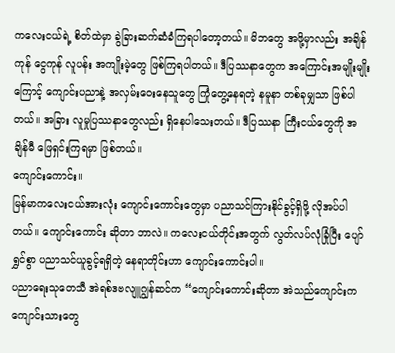ကလေးငယ်ရဲ့ စိတ်ထဲမှာ ခွဲခြားဆက်ဆံခံကြရပါတော့တယ်။ မိဘတွေ အဖို့မှာလည်း အချိန်ကုန် ငွေကုန် လူပန်း အကျိုးမဲ့တွေ ဖြစ်ကြရပါတယ်။ ဒီပြဿနာတွေက အကြောင်းအမျိုးမျိုးကြောင့် ကျောင်းပညာနဲ့ အလှမ်းဝေးနေသူတွေ ကြုံတွေ့နေရတဲ့ နမူနာ တစ်ခုမျှသာ ဖြစ်ပါတယ်။ အခြား လူမှုပြဿနာတွေလည်း ရှိနေပါသေးတယ်။ ဒီပြဿနာ ကြီးငယ်တွေကို အချိန်မီ ဖြေရှင်းကြရမှာ ဖြစ်တယ်။
ကျောင်းကောင်း။
မြန်မာကလေးငယ်အားလုံး ကျောင်းကောင်းတွေမှာ ပညာသင်ကြားနိုင်ခွင့်ရှိဖို့ လိုအပ်ပါတယ်။ ကျောင်းကောင်း ဆိုတာ ဘာလဲ။ ကလေးငယ်တိုင်းအတွက် လွတ်လပ်လုံခြုံပြီး ပျော်ရွှင်စွာ ပညာသင်ယူခွင့်ရရှိတဲ့ နေရာတိုင်းဟာ ကျောင်းကောင်းပါ။
ပညာရေးသုတေသီ အဲရစ်ဒဗလျူဂျွန်ဆင်က “ကျောင်းကောင်းဆိုတာ အဲသည်ကျောင်းက ကျောင်းသားတွေ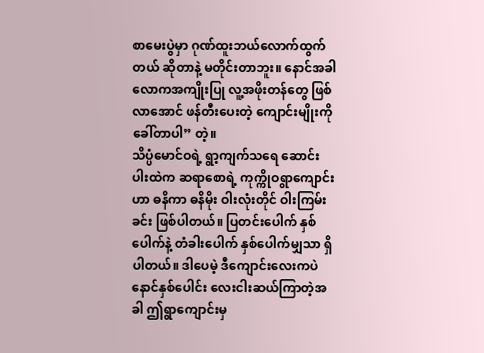စာမေးပွဲမှာ ဂုဏ်ထူးဘယ်လောက်ထွက်တယ် ဆိုတာနဲ့ မတိုင်းတာဘူး။ နောင်အခါ လောကအကျိုးပြု လူ့အဖိုးတန်တွေ ဖြစ်လာအောင် ဖန်တီးပေးတဲ့ ကျောင်းမျိုးကို ခေါ်တာပါ” တဲ့။
သိပ္ပံမောင်ဝရဲ့ ရွာ့ကျက်သရေ ဆောင်းပါးထဲက ဆရာစောရဲ့ ကုက္ကိုဝရွာကျောင်းဟာ ဓနိကာ ဓနိမိုး ဝါးလုံးတိုင် ဝါးကြမ်းခင်း ဖြစ်ပါတယ်။ ပြတင်းပေါက် နှစ်ပေါက်နဲ့ တံခါးပေါက် နှစ်ပေါက်မျှသာ ရှိပါတယ်။ ဒါပေမဲ့ ဒီကျောင်းလေးကပဲ နောင်နှစ်ပေါင်း လေးငါးဆယ်ကြာတဲ့အခါ ဤရွာကျောင်းမှ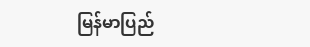မြန်မာပြည်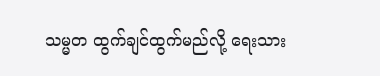သမ္မတ ထွက်ချင်ထွက်မည်လို့ ရေးသား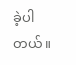ခဲ့ပါတယ်။